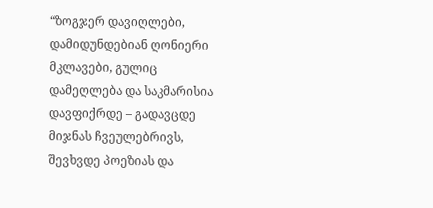“ზოგჯერ დავიღლები, დამიდუნდებიან ღონიერი მკლავები, გულიც დამეღლება და საკმარისია დავფიქრდე – გადავცდე მიჯნას ჩვეულებრივს, შევხვდე პოეზიას და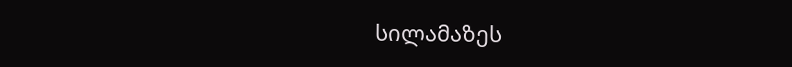სილამაზეს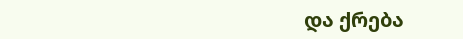და ქრება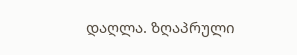დაღლა. ზღაპრული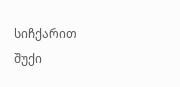სიჩქარით შუქი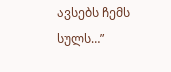ავსებს ჩემს სულს…”